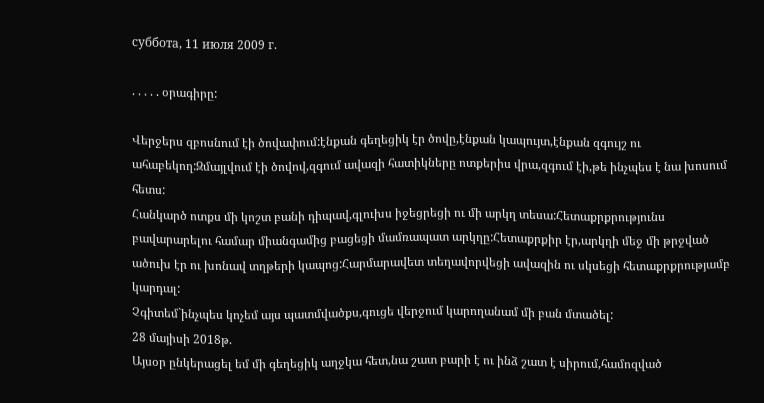суббота, 11 июля 2009 г.

. . . . . օրագիրը:

Վերջերս զբոսնում էի ծովափում:էնքան գեղեցիկ էր ծովը,էնքան կապույտ,էնքան զգույշ ու ահաբեկող:Զմայլվում էի ծովով,զգում ավազի հատիկները ոտքերիս վրա,զգում էի,թե ինչպես է նա խոսում հետս:
Հանկարծ ոտքս մի կոշտ բանի դիպավ,գլուխս իջեցրեցի ու մի արկղ տեսա:Հետաքրքրությունս բավարարելու համար միանգամից բացեցի մամռապատ արկղը:Հետաքրքիր էր,արկղի մեջ մի թրջված ածուխ էր ու խոնավ տղթերի կապոց:Հարմարավետ տեղավորվեցի ավազին ու սկսեցի հետաքրքրությամբ կարդալ:
Չգիտեմ`ինչպես կոչեմ այս պատմվածքս,գուցե վերջում կարողանամ մի բան մտածել:
28 մայիսի 2018թ.
Այսօր ընկերացել եմ մի գեղեցիկ աղջկա հետ,նա շատ բարի է ու ինձ շատ է սիրում,համոզված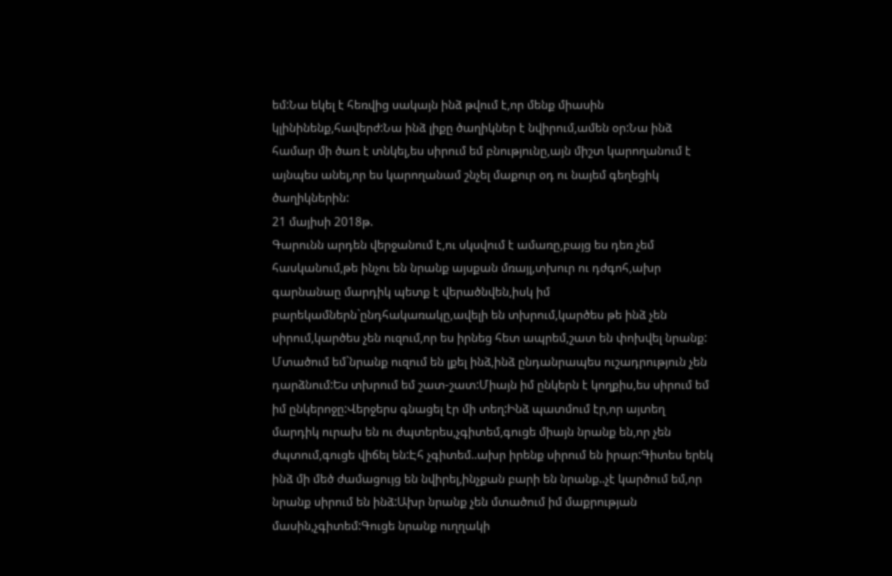եմ:Նա եկել է հեռվից սակայն ինձ թվում է,որ մենք միասին կլինինենք,հավերժ:Նա ինձ լիքը ծաղիկներ է նվիրում,ամեն օր:Նա ինձ համար մի ծառ է տնկել,ես սիրում եմ բնությունը,այն միշտ կարողանում է այնպես անել,որ ես կարողանամ շնչել մաքուր օդ ու նայեմ գեղեցիկ ծաղիկներին:
21 մայիսի 2018թ.
Գարունն արդեն վերջանում է,ու սկսվում է ամառը,բայց ես դեռ չեմ հասկանում,թե ինչու են նրանք այսքան մռայլ,տխուր ու դժգոհ,ախր գարնանաը մարդիկ պետք է վերածնվեն,իսկ իմ բարեկամներն`ընդհակառակը,ավելի են տխրում,կարծես թե ինձ չեն սիրում,կարծես չեն ուզում,որ ես իրնեց հետ ապրեմ,շատ են փոխվել նրանք:
Մտածում եմ`նրանք ուզում են լքել ինձ,ինձ ընդանրապես ուշադրություն չեն դարձնում:Ես տխրում եմ շատ-շատ:Միայն իմ ընկերն է կողքիս,ես սիրում եմ իմ ընկերոջը:Վերջերս գնացել էր մի տեղ:Ինձ պատմում էր,որ այտեղ մարդիկ ուրախ են ու ժպտերես,չգիտեմ,գուցե միայն նրանք են,որ չեն ժպտում,գուցե վիճել են:Էհ չգիտեմ..ախր իրենք սիրում են իրար:Գիտես երեկ ինձ մի մեծ ժամացույց են նվիրել,ինչքան բարի են նրանք..չէ կարծում եմ,որ նրանք սիրում են ինձ:Ախր նրանք չեն մտածում իմ մաքրության մասին,չգիտեմ:Գուցե նրանք ուղղակի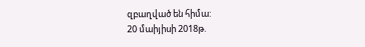զբաղված են հիմա:
20 մաիյիսի 2018թ.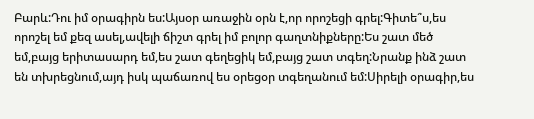Բարև:Դու իմ օրագիրն ես:Այսօր առաջին օրն է,որ որոշեցի գրել:Գիտե՞ս,ես որոշել եմ քեզ ասել,ավելի ճիշտ գրել իմ բոլոր գաղտնիքները:Ես շատ մեծ եմ,բայց երիտասարդ եմ,ես շատ գեղեցիկ եմ,բայց շատ տգեղ:Նրանք ինձ շատ են տխրեցնում,այդ իսկ պաճառով ես օրեցօր տգեղանում եմ:Սիրելի օրագիր,ես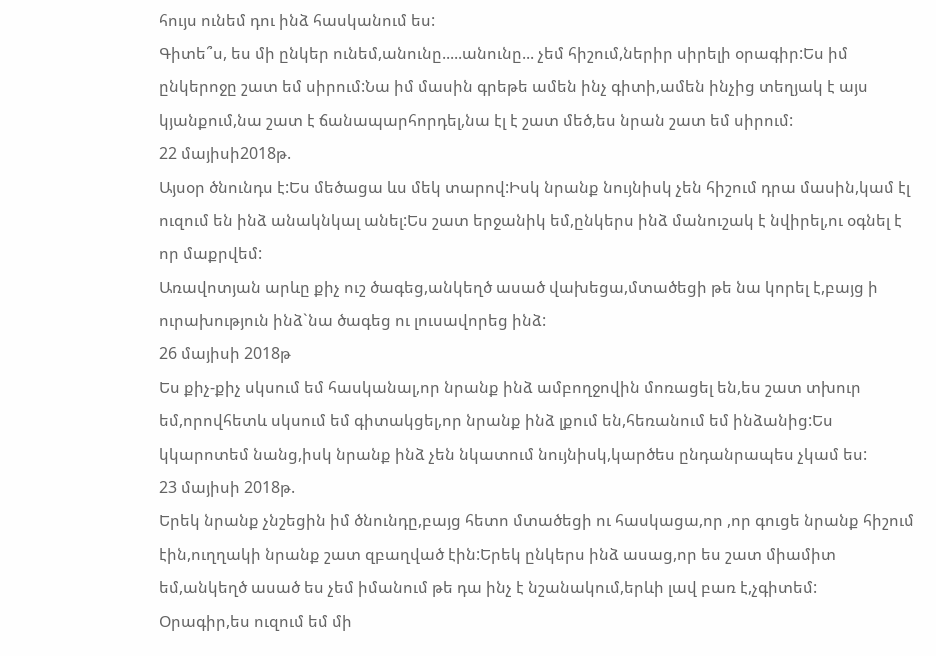հույս ունեմ դու ինձ հասկանում ես:
Գիտե՞ս, ես մի ընկեր ունեմ,անունը.....անունը... չեմ հիշում,ներիր սիրելի օրագիր:Ես իմ ընկերոջը շատ եմ սիրում:Նա իմ մասին գրեթե ամեն ինչ գիտի,ամեն ինչից տեղյակ է այս կյանքում,նա շատ է ճանապարհորդել,նա էլ է շատ մեծ,ես նրան շատ եմ սիրում:
22 մայիսի2018թ.
Այսօր ծնունդս է:Ես մեծացա ևս մեկ տարով:Իսկ նրանք նույնիսկ չեն հիշում դրա մասին,կամ էլ ուզում են ինձ անակնկալ անել:Ես շատ երջանիկ եմ,ընկերս ինձ մանուշակ է նվիրել,ու օգնել է որ մաքրվեմ:
Առավոտյան արևը քիչ ուշ ծագեց,անկեղծ ասած վախեցա,մտածեցի թե նա կորել է,բայց ի ուրախություն ինձ`նա ծագեց ու լուսավորեց ինձ:
26 մայիսի 2018թ
Ես քիչ-քիչ սկսում եմ հասկանալ,որ նրանք ինձ ամբողջովին մոռացել են,ես շատ տխուր եմ,որովհետև սկսում եմ գիտակցել,որ նրանք ինձ լքում են,հեռանում եմ ինձանից:Ես կկարոտեմ նանց,իսկ նրանք ինձ չեն նկատում նույնիսկ,կարծես ընդանրապես չկամ ես:
23 մայիսի 2018թ.
Երեկ նրանք չնշեցին իմ ծնունդը,բայց հետո մտածեցի ու հասկացա,որ ,որ գուցե նրանք հիշում էին,ուղղակի նրանք շատ զբաղված էին:Երեկ ընկերս ինձ ասաց,որ ես շատ միամիտ եմ,անկեղծ ասած ես չեմ իմանում թե դա ինչ է նշանակում,երևի լավ բառ է,չգիտեմ:
Օրագիր,ես ուզում եմ մի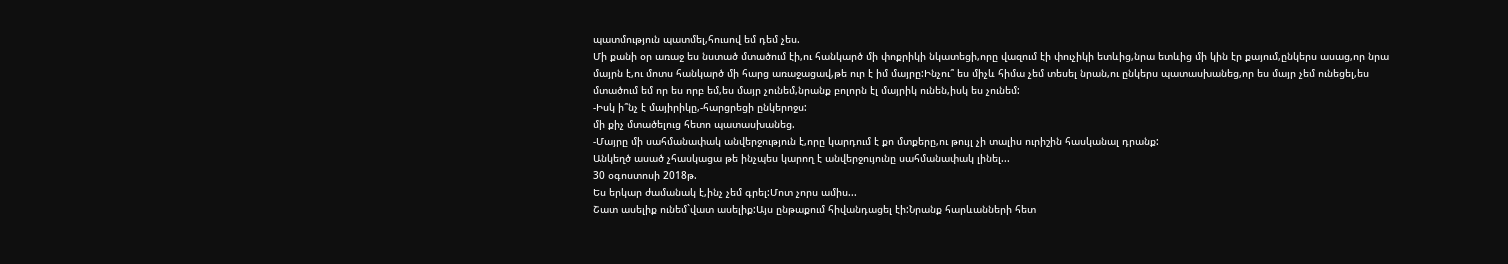պատմություն պատմել,հուսով եմ դեմ չես.
Մի քանի օր առաջ ես նստած մտածում էի,ու հանկարծ մի փոքրիկի նկատեցի,որը վազում էի փուչիկի ետևից,նրա ետևից մի կին էր քայում,ընկերս ասաց,որ նրա մայրն է,ու մոտս հանկարծ մի հարց առաջացավ,թե ուր է իմ մայրը:Ինչու՞ ես միչև հիմա չեմ տեսել նրան,ու ընկերս պատասխանեց,որ ես մայր չեմ ունեցել,ես մտածում եմ որ ես որբ եմ,ես մայր չունեմ,նրանք բոլորն էլ մայրիկ ունեն,իսկ ես չունեմ:
-Իսկ ի՞նչ է մայիրիկը,-հարցրեցի ընկերոջս:
մի քիչ մտածելուց հետո պատասխանեց.
-Մայրը մի սահմանափակ անվերջություն է,որը կարդում է քո մտքերը,ու թույլ չի տալիս ուրիշին հասկանալ դրանք:
Անկեղծ ասած չհասկացա թե ինչպես կարող է անվերջույունը սահմանափակ լինել...
30 օգոստոսի 2018թ.
Ես երկար ժամանակ է,ինչ չեմ գրել:Մոտ չորս ամիս...
Շատ ասելիք ունեմ`վատ ասելիք:Այս ընթաքում հիվանդացել էի:Նրանք հարևանների հետ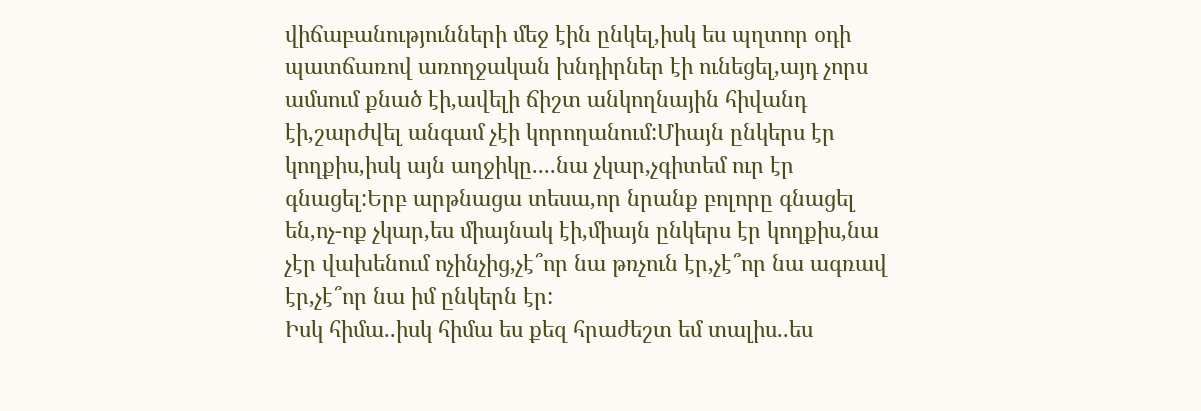վիճաբանությունների մեջ էին ընկել,իսկ ես պղտոր օդի պատճառով առողջական խնդիրներ էի ունեցել,այդ չորս ամսում քնած էի,ավելի ճիշտ անկողնային հիվանդ էի,շարժվել անգամ չէի կորողանում:Միայն ընկերս էր կողքիս,իսկ այն աղջիկը....նա չկար,չգիտեմ ուր էր գնացել:Երբ արթնացա տեսա,որ նրանք բոլորը գնացել են,ոչ-ոք չկար,ես միայնակ էի,միայն ընկերս էր կողքիս,նա չէր վախենում ոչինչից,չէ՞որ նա թռչուն էր,չէ՞որ նա ագռավ էր,չէ՞որ նա իմ ընկերն էր:
Իսկ հիմա..իսկ հիմա ես քեզ հրաժեշտ եմ տալիս..ես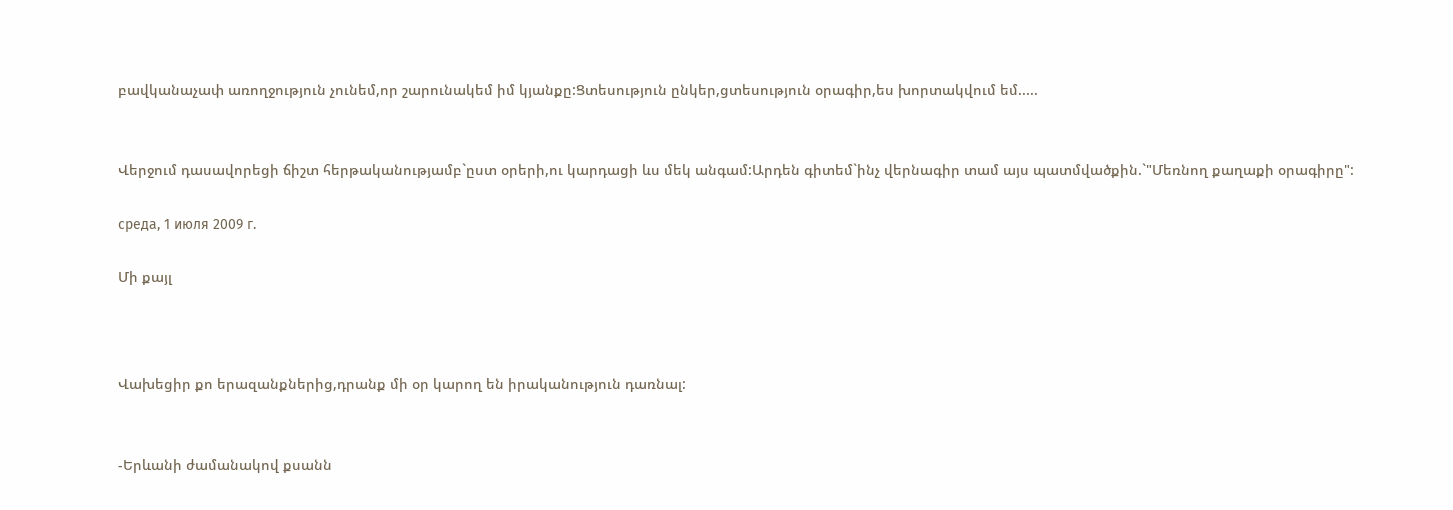բավկանաչափ առողջություն չունեմ,որ շարունակեմ իմ կյանքը:Ցտեսություն ընկեր,ցտեսություն օրագիր,ես խորտակվում եմ.....


Վերջում դասավորեցի ճիշտ հերթականությամբ`ըստ օրերի,ու կարդացի ևս մեկ անգամ:Արդեն գիտեմ`ինչ վերնագիր տամ այս պատմվածքին.`"Մեռնող քաղաքի օրագիրը":

среда, 1 июля 2009 г.

Մի քայլ



Վախեցիր քո երազանքներից,դրանք մի օր կարող են իրականություն դառնալ:


-Երևանի ժամանակով քսանն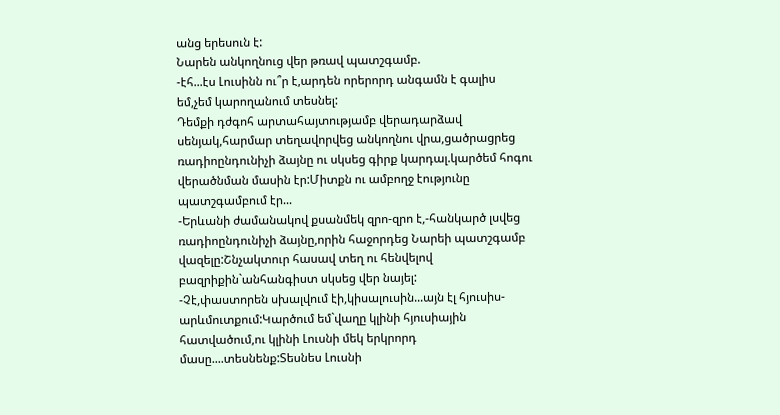անց երեսուն է:
Նարեն անկողնուց վեր թռավ պատշգամբ.
-էհ...էս Լուսինն ու՞ր է,արդեն որերորդ անգամն է գալիս եմ,չեմ կարողանում տեսնել:
Դեմքի դժգոհ արտահայտությամբ վերադարձավ սենյակ,հարմար տեղավորվեց անկողնու վրա,ցածրացրեց ռադիոընդունիչի ձայնը ու սկսեց գիրք կարդալ.կարծեմ հոգու վերածնման մասին էր:Միտքն ու ամբողջ էությունը պատշգամբում էր...
-Երևանի ժամանակով քսանմեկ զրո-զրո է,-հանկարծ լսվեց ռադիոընդունիչի ձայնը,որին հաջորդեց Նարեի պատշգամբ վազելը:Շնչակտուր հասավ տեղ ու հենվելով բազրիքին`անհանգիստ սկսեց վեր նայել:
-Չէ,փաստորեն սխալվում էի,կիսալուսին...այն էլ հյուսիս-արևմուտքում:Կարծում եմ`վաղը կլինի հյուսիային հատվածում,ու կլինի Լուսնի մեկ երկրորդ մասը....տեսնենք:Տեսնես Լուսնի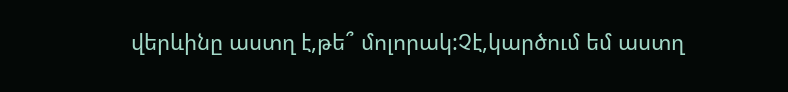վերևինը աստղ է,թե՞ մոլորակ:Չէ,կարծում եմ աստղ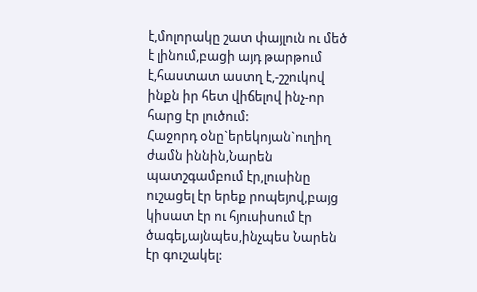է,մոլորակը շատ փայլուն ու մեծ է լինում,բացի այդ թարթում է,հաստատ աստղ է,-շշուկով ինքն իր հետ վիճելով ինչ-որ հարց էր լուծում:
Հաջորդ օնը`երեկոյան`ուղիղ ժամն իննին,Նարեն պատշգամբում էր,լուսինը ուշացել էր երեք րոպեյով,բայց կիսատ էր ու հյուսիսում էր ծագել,այնպես,ինչպես Նարեն էր գուշակել: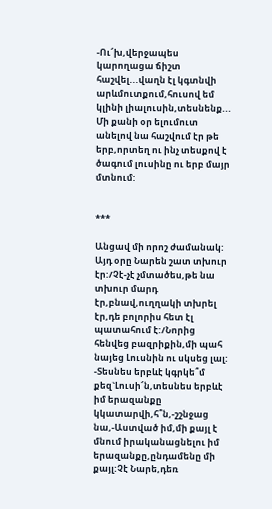-Ու՜խ,վերջապես կարողացա ճիշտ հաշվել...վաղն էլ կգտնվի արևմուտքում,հուսով եմ կլինի լիալուսին,տեսնենք...
Մի քանի օր ելումուտ անելով նա հաշվում էր թե երբ,որտեղ ու ինչ տեսքով է ծագում լուսինը ու երբ մայր մտնում:


***

Անցավ մի որոշ ժամանակ:
Այդ օրը Նարեն շատ տխուր էր:/Չէ-չէ չմտածես,թե նա տխուր մարդ էր,բնավ,ուղղակի տխրել էր,դե բոլորիս հետ էլ պատահում է:/Նորից հենվեց բազրիքին,մի պահ նայեց Լուսնին ու սկսեց լալ:
-Տեսնես երբևէ կգրկե՞մ քեզ`Լուսի՜ն,տեսնես երբևէ իմ երազանքը կկատարվի,հ՞ն,-շշնջաց նա,-Աստված իմ,մի քայլ է մնում իրականացնելու իմ երազանքը,ընդամենը մի քայլ:Չէ Նարե,դեռ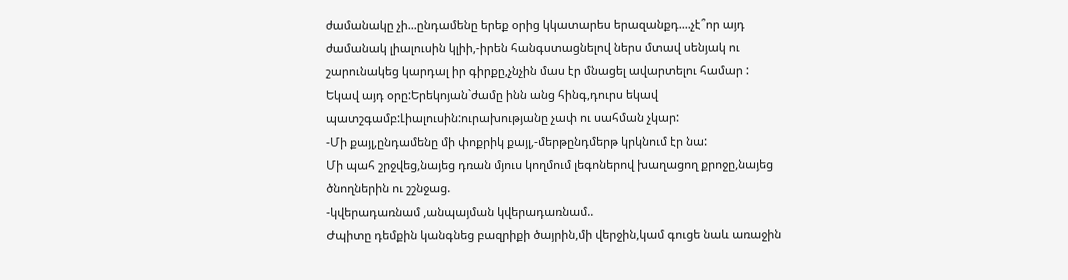ժամանակը չի...ընդամենը երեք օրից կկատարես երազանքդ....չէ՞որ այդ ժամանակ լիալուսին կլիի,-իրեն հանգստացնելով ներս մտավ սենյակ ու շարունակեց կարդալ իր գիրքը,չնչին մաս էր մնացել ավարտելու համար :
Եկավ այդ օրը:Երեկոյան`ժամը ինն անց հինգ,դուրս եկավ պատշգամբ:Լիալուսին:ուրախությանը չափ ու սահման չկար:
-Մի քայլ,ընդամենը մի փոքրիկ քայլ,-մերթընդմերթ կրկնում էր նա:
Մի պահ շրջվեց,նայեց դռան մյուս կողմում լեգոներով խաղացող քրոջը,նայեց ծնողներին ու շշնջաց.
-կվերադառնամ ,անպայման կվերադառնամ..
Ժպիտը դեմքին կանգնեց բազրիքի ծայրին,մի վերջին,կամ գուցե նաև առաջին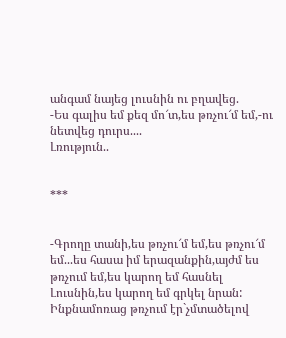անգամ նայեց լուսնին ու բղավեց.
-Ես գալիս եմ քեզ մո՜տ,ես թռչու՜մ եմ,-ու նետվեց դուրս....
Լռություն..


***


-Գրողը տանի,ես թռչու՜մ եմ,ես թռչու՜մ եմ...ես հասա իմ երազանքին,այժմ ես թռչում եմ,ես կարող եմ հասնել Լուսնին,ես կարող եմ գրկել նրան:
Ինքնամոռաց թռչում էր`չմտածելով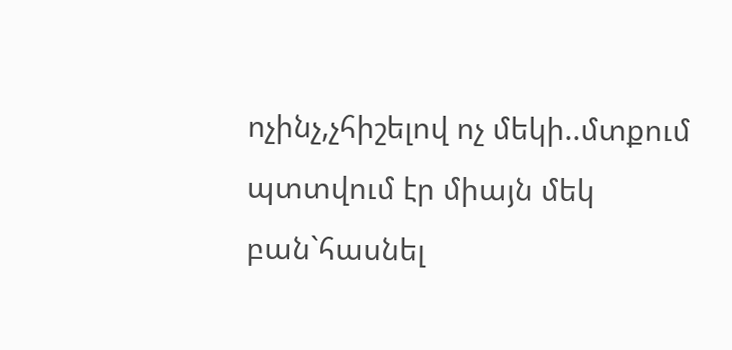ոչինչ,չհիշելով ոչ մեկի..մտքում պտտվում էր միայն մեկ բան`հասնել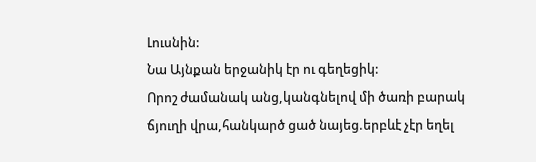Լուսնին:
Նա Այնքան երջանիկ էր ու գեղեցիկ:
Որոշ ժամանակ անց,կանգնելով մի ծառի բարակ ճյուղի վրա,հանկարծ ցած նայեց.երբևէ չէր եղել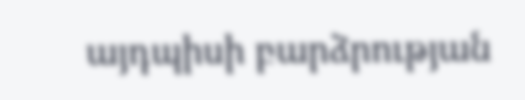այդպիսի բարձրության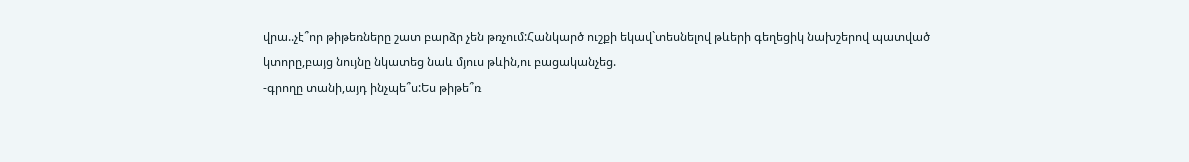վրա..չէ՞որ թիթեռները շատ բարձր չեն թռչում:Հանկարծ ուշքի եկավ`տեսնելով թևերի գեղեցիկ նախշերով պատված կտորը,բայց նույնը նկատեց նաև մյուս թևին,ու բացականչեց.
-գրողը տանի,այդ ինչպե՞ս:Ես թիթե՞ռ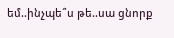եմ..ինչպե՞ս թե..սա ցնորք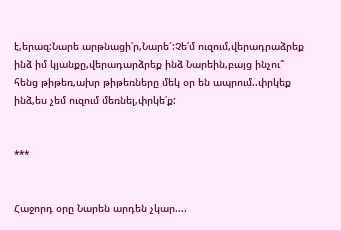է,երազ:Նարե արթնացի՛ր,Նարե՜:Չե՛մ ուզում,վերադրաձրեք ինձ իմ կյանքը,վերադարձրեք ինձ Նարեին,բայց ինչու՞ հենց թիթեռ,ախր թիթեռները մեկ օր են ապրում..փրկեք ինձ,ես չեմ ուզում մեռնել,փրկե՛ք:


***


Հաջորդ օրը Նարեն արդեն չկար....